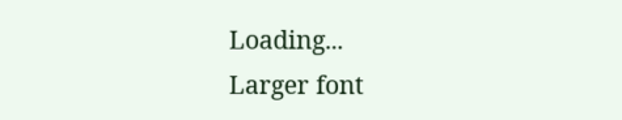Loading...
Larger font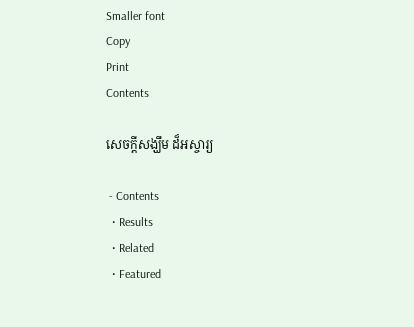Smaller font
Copy
Print
Contents

សេចក្តីសង្ឃឹម ដ៏អស្ចារ្យ

 - Contents
  • Results
  • Related
  • Featured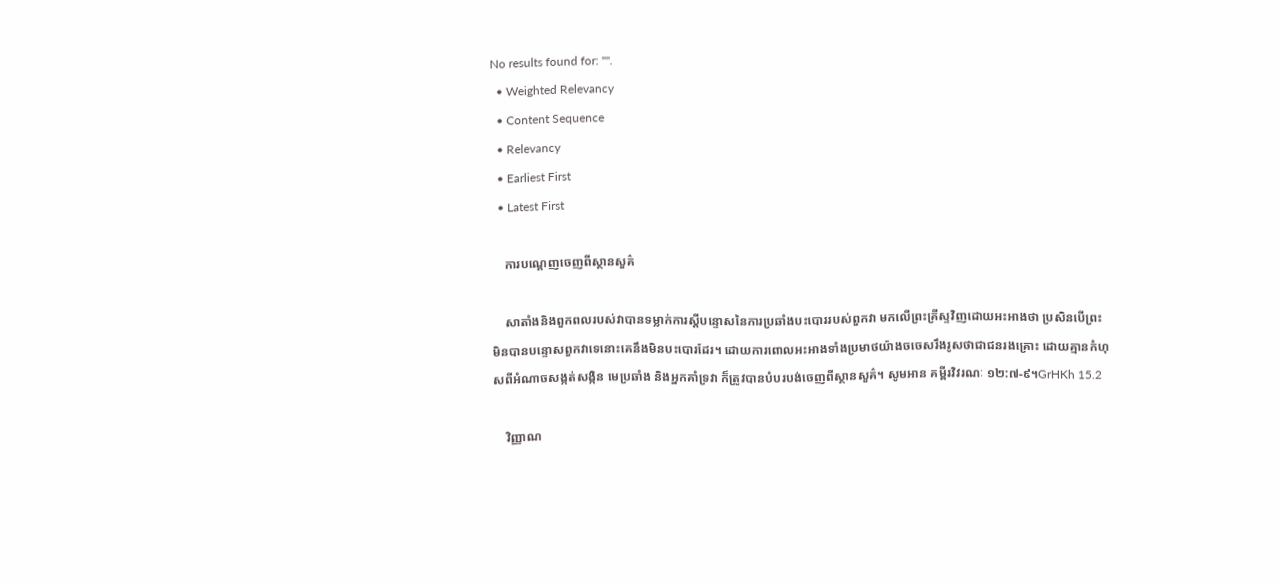No results found for: "".
  • Weighted Relevancy
  • Content Sequence
  • Relevancy
  • Earliest First
  • Latest First

    ការបណ្តេញចេញពីស្ថានសួគ៌

    សាតាំងនិងពួកពលរបស់វាបានទម្លាក់ការស្តីបន្ទោសនៃការប្រឆាំងបះបោររបស់ពួកវា មកលើព្រះគ្រីស្ទវិញដោយអះអាងថា ប្រសិនបើព្រះមិនបានបន្ទោសពួកវាទេនោះគេនឹងមិនបះបោរដែរ។ ដោយការពោលអះអាងទាំងប្រមាថយ៉ាងចចេសរឹងរូសថាជាជនរងគ្រោះ ដោយគ្មានកំហុសពីអំណាចសង្កត់សង្កិន មេប្រឆាំង និងអ្នកគាំទ្រវា ក៏ត្រូវបានបំបរបង់ចេញពីស្ថានសួគ៌។ សូមអាន គម្ពីរវិវរណៈ ១២:៧-៩។GrHKh 15.2

    វិញ្ញាណ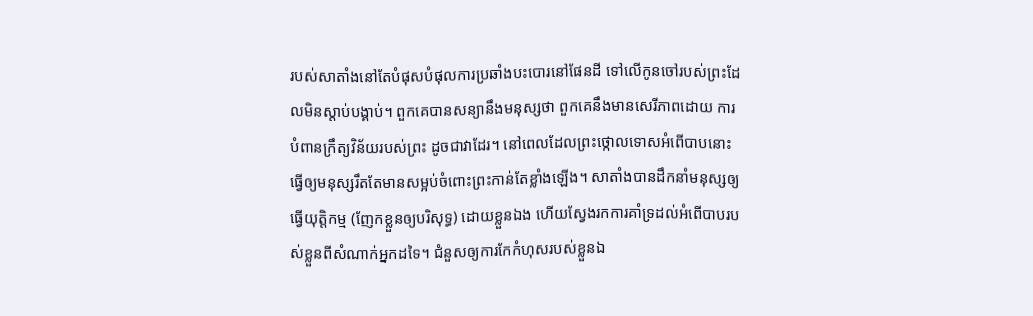របស់សាតាំងនៅតែបំផុសបំផុលការប្រឆាំងបះបោរនៅផែនដី ទៅលើកូនចៅរបស់ព្រះដែលមិនស្តាប់បង្គាប់។ ពួកគេបានសន្យានឹងមនុស្សថា ពួកគេនឹងមានសេរីភាពដោយ ការបំពានក្រឹត្យវិន័យរបស់ព្រះ ដូចជាវាដែរ។ នៅពេលដែលព្រះថ្កោលទោសអំពើបាបនោះធ្វើឲ្យមនុស្សរឹតតែមានសម្អប់ចំពោះព្រះកាន់តែខ្លាំងឡើង។ សាតាំងបានដឹកនាំមនុស្សឲ្យធ្វើយុត្តិកម្ម (ញែកខ្លួនឲ្យបរិសុទ្ធ) ដោយខ្លួនឯង ហើយស្វែងរកការគាំទ្រដល់អំពើបាបរបស់ខ្លួនពីសំណាក់អ្នកដទៃ។ ជំនួសឲ្យការកែកំហុសរបស់ខ្លួនឯ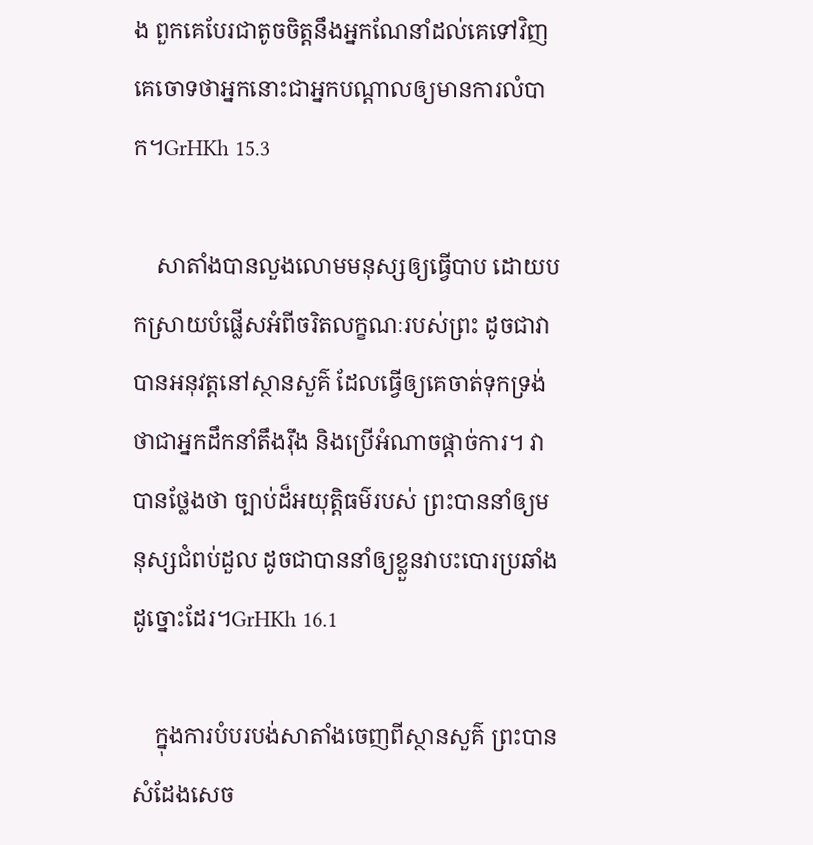ង ពួកគេបែរជាតូចចិត្តនឹងអ្នកណែនាំដល់គេទៅវិញ គេចោទថាអ្នកនោះជាអ្នកបណ្តាលឲ្យមានការលំបាក។GrHKh 15.3

    សាតាំងបានលួងលោមមនុស្សឲ្យធ្វើបាប ដោយបកស្រាយបំផ្លើសអំពីចរិតលក្ខណៈរបស់ព្រះ ដូចជាវាបានអនុវត្តនៅស្ថានសួគ៌ ដែលធ្វើឲ្យគេចាត់ទុកទ្រង់ថាជាអ្នកដឹកនាំតឹងរ៉ឹង និងប្រើអំណាចផ្តាច់ការ។ វាបានថ្លែងថា ច្បាប់ដ៏អយុត្តិធម៌របស់ ព្រះបាននាំឲ្យមនុស្សជំពប់ដួល ដូចជាបាននាំឲ្យខ្លួនវាបះបោរប្រឆាំងដូច្នោះដែរ។GrHKh 16.1

    ក្នុងការបំបរបង់សាតាំងចេញពីស្ថានសួគ៌ ព្រះបានសំដែងសេច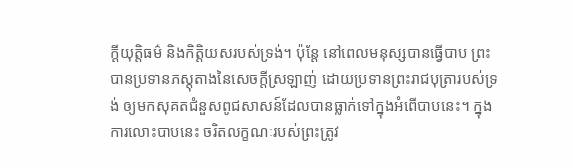ក្តីយុត្តិធម៌ និងកិត្តិយសរបស់ទ្រង់។ ប៉ុន្តែ នៅពេលមនុស្សបានធ្វើបាប ព្រះបានប្រទានភស្តុតាងនៃសេចក្តីស្រឡាញ់ ដោយប្រទានព្រះរាជបុត្រារបស់ទ្រង់ ឲ្យមកសុគតជំនួសពូជសាសន៍ដែលបានធ្លាក់ទៅក្នុងអំពើបាបនេះ។ ក្នុងការលោះបាបនេះ ចរិតលក្ខណៈរបស់ព្រះត្រូវ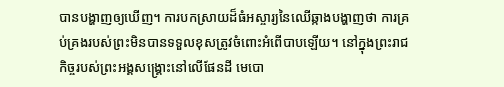បានបង្ហាញឲ្យឃើញ។ ការបកស្រាយដ៏ធំអស្ចារ្យនៃឈើឆ្កាងបង្ហាញថា ការគ្រប់គ្រងរបស់ព្រះមិនបានទទួលខុសត្រូវចំពោះអំពើបាបឡើយ។ នៅក្នុងព្រះរាជកិច្ចរបស់ព្រះអង្គសង្គ្រោះនៅលើផែនដី មេបោ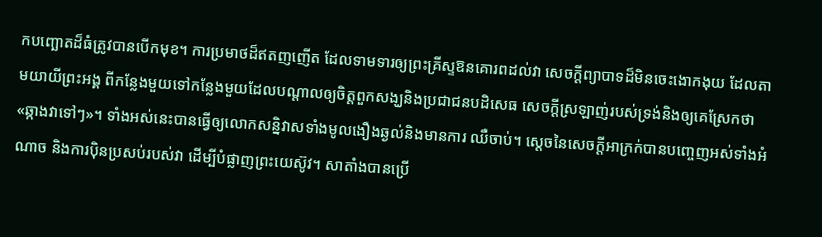កបញ្ឆោតដ៏ធំត្រូវបានបើកមុខ។ ការប្រមាថដ៏ឥតញញើត ដែលទាមទារឲ្យព្រះគ្រីស្ទឱនគោរពដល់វា សេចក្តីព្យាបាទដ៏មិនចេះងោកងុយ ដែលតាមយាយីព្រះអង្គ ពីកន្លែងមួយទៅកន្លែងមួយដែលបណ្តាលឲ្យចិត្តពួកសង្ឃនិងប្រជាជនបដិសេធ សេចក្តីស្រឡាញ់របស់ទ្រង់និងឲ្យគេស្រែកថា «ឆ្កាងវាទៅៗ»។ ទាំងអស់នេះបានធ្វើឲ្យលោកសន្និវាសទាំងមូលងឿងឆ្ងល់និងមានការ ឈឺចាប់។ ស្តេចនៃសេចក្តីអាក្រក់បានបញ្ចេញអស់ទាំងអំណាច និងការប៉ិនប្រសប់របស់វា ដើម្បីបំផ្លាញព្រះយេស៊ូវ។ សាតាំងបានប្រើ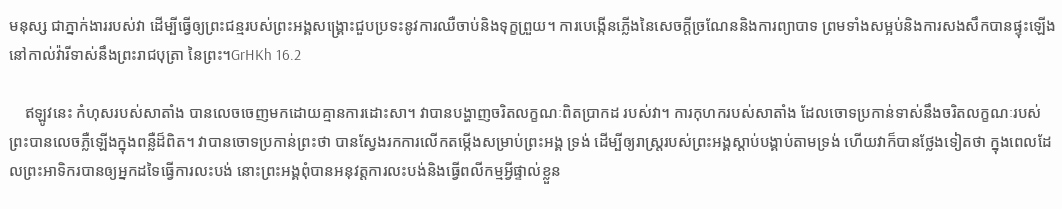មនុស្ស ជាភ្នាក់ងាររបស់វា ដើម្បីធ្វើឲ្យព្រះជន្មរបស់ព្រះអង្គសង្រ្គោះជួបប្រទះនូវការឈឺចាប់និងទុក្ខព្រួយ។ ការបេង្កើនភ្លើងនៃសេចក្តីច្រណែននិងការព្យាបាទ ព្រមទាំងសម្អប់និងការសងសឹកបានផ្ទុះឡើងនៅកាល់វ៉ារីទាស់នឹងព្រះរាជបុត្រា នៃព្រះ។GrHKh 16.2

    ឥឡូវនេះ កំហុសរបស់សាតាំង បានលេចចេញមកដោយគ្មានការដោះសា។ វាបានបង្ហាញចរិតលក្ខណៈពិតប្រាកដ របស់វា។ ការកុហករបស់សាតាំង ដែលចោទប្រកាន់ទាស់នឹងចរិតលក្ខណៈរបស់ព្រះបានលេចភ្លឺឡើងក្នុងពន្លឺដ៏ពិត។ វាបានចោទប្រកាន់ព្រះថា បានស្វែងរកការលើកតម្កើងសម្រាប់ព្រះអង្គ ទ្រង់ ដើម្បីឲ្យរាស្ត្ររបស់ព្រះអង្គស្តាប់បង្គាប់តាមទ្រង់ ហើយវាក៏បានថ្លែងទៀតថា ក្នុងពេលដែលព្រះអាទិករបានឲ្យអ្នកដទៃធ្វើការលះបង់ នោះព្រះអង្គពុំបានអនុវត្តការលះបង់និងធ្វើពលីកម្មអ្វីផ្ទាល់ខ្លួន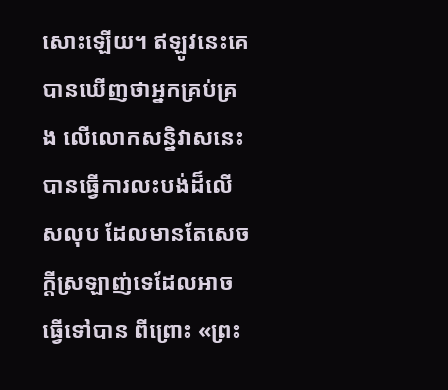សោះឡើយ។ ឥឡូវនេះគេបានឃើញថាអ្នកគ្រប់គ្រង លើលោកសន្និវាសនេះបានធ្វើការលះបង់ដ៏លើសលុប ដែលមានតែសេចក្តីស្រឡាញ់ទេដែលអាចធ្វើទៅបាន ពីព្រោះ «ព្រះ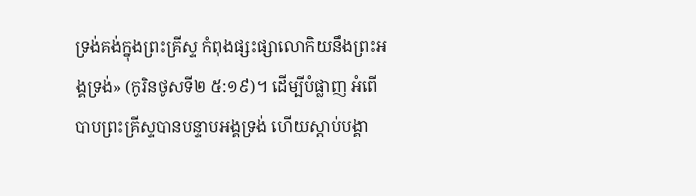ទ្រង់គង់ក្នុងព្រះគ្រីស្ទ កំពុងផ្សះផ្សាលោកិយនឹងព្រះអង្គទ្រង់» (កូរិនថូសទី២ ៥:១៩)។ ដើម្បីបំផ្លាញ អំពើបាបព្រះគ្រីស្ទបានបន្ទាបអង្គទ្រង់ ហើយស្តាប់បង្គា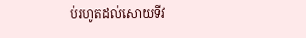ប់រហូតដល់សោយទីវ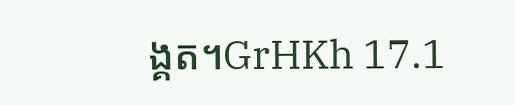ង្គត។GrHKh 17.1